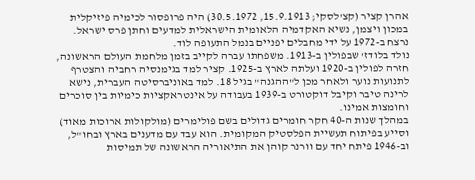אהרן קציר (קצ'לסקי; 15.9.1913, 30.5.1972) היה פרופסור לכימיה פיזיקלית במכון ויצמן, נשיא האקדמיה הלאומית הישראלית למדעים וחתן פרס ישראל. נרצח ב-1972 על ידי מחבלים יפניים בנמל התעופה לוד.
נולד בלודז' שבפולין ב-1913. משפחתו עברה לקייב בזמן מלחמת העולם הראשונה, חזרה לפולין ב-1920 ועלתה לארץ ב-1925. קציר למד בגימנסיה רחביה והצטרף לתנועות נוער ולאחר מכן ל"ההגנה" בגיל 18. למד באוניברסיטה העברית, נישא לרינה טיבר וקיבל דוקטורט ב-1939 בעבודה על אינטראקציות כימיות בין סוכרים וחומצות אמינו.
במהלך שנות ה-40 חקר חומרים גדולים בשם פולימרים (מולקולות ארוכות מאוד) וסייע בפיתוח תעשיית הפלסטיק המקומית. הוא עבד עם מדענים בארץ ובחו"ל, וב-1946 פיתח יחד עם וורנר קוהן את התיאוריה הראשונה של תמיסות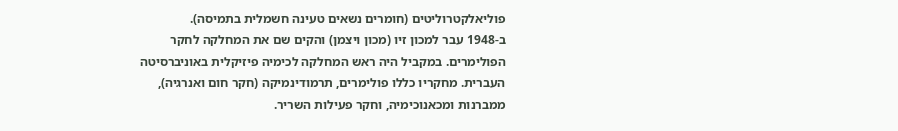פוליאלקטרוליטים (חומרים נשאים טעינה חשמלית בתמיסה).
ב-1948 עבר למכון זיו (מכון ויצמן) והקים שם את המחלקה לחקר הפולימרים. במקביל היה ראש המחלקה לכימיה פיזיקלית באוניברסיטה העברית. מחקריו כללו פולימרים, תרמודינמיקה (חקר חום ואנרגיה), ממברנות ומכאנוכימיה, וחקר פעילות השריר.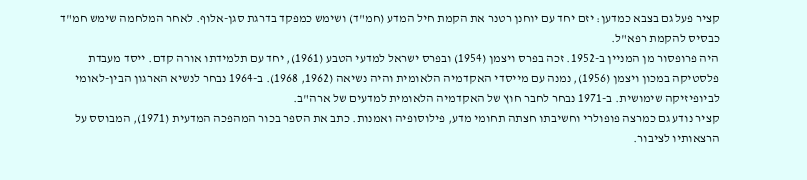קציר פעל גם בצבא כמדען: יזם יחד עם יוחנן רטנר את הקמת חיל המדע (חמ"ד) ושימש כמפקד בדרגת סגן-אלוף. לאחר המלחמה שימש חמ"ד כבסיס להקמת רפא"ל.
היה פרופסור מן המניין ב-1952. זכה בפרס ויצמן (1954) ובפרס ישראל למדעי הטבע (1961), יחד עם תלמידתו אורה קדם. ייסד מעבדת פלסטיקה במכון ויצמן (1956), נמנה עם מייסדי האקדמיה הלאומית והיה נשיאה (1962, 1968). ב-1964 נבחר לנשיא הארגון הבין-לאומי לביופיזיקה שימושית. ב-1971 נבחר לחבר חוץ של האקדמיה הלאומית למדעים של ארה"ב.
קציר נודע גם כמרצה פופולרי וחשיבתו חצתה תחומי מדע, פילוסופיה ואמנות. כתב את הספר בכור המהפכה המדעית (1971), המבוסס על הרצאותיו לציבור.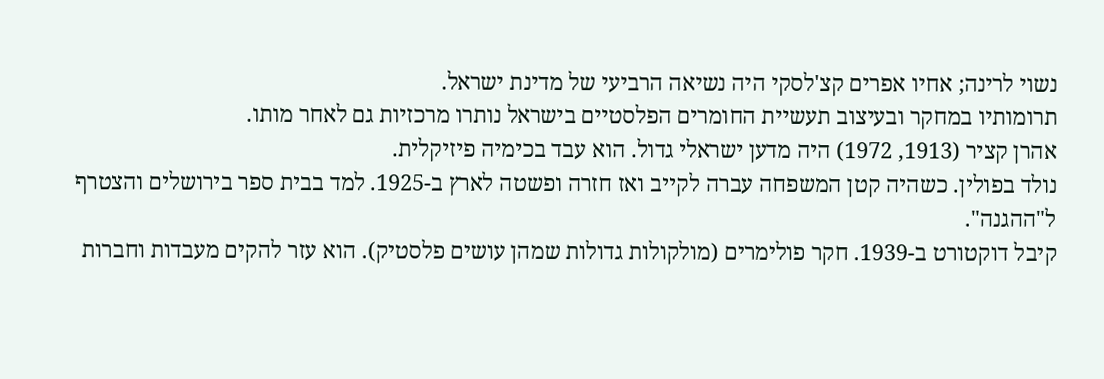נשוי לרינה; אחיו אפרים קצ'לסקי היה נשיאה הרביעי של מדינת ישראל.
תרומותיו במחקר ובעיצוב תעשיית החומרים הפלסטיים בישראל נותרו מרכזיות גם לאחר מותו.
אהרן קציר (1913, 1972) היה מדען ישראלי גדול. הוא עבד בכימיה פיזיקלית.
נולד בפולין. כשהיה קטן המשפחה עברה לקייב ואז חזרה ופשטה לארץ ב-1925. למד בבית ספר בירושלים והצטרף ל"ההגנה".
קיבל דוקטורט ב-1939. חקר פולימרים (מולקולות גדולות שמהן עושים פלסטיק). הוא עזר להקים מעבדות וחברות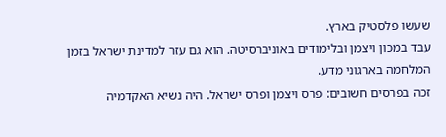שעשו פלסטיק בארץ.
עבד במכון ויצמן ובלימודים באוניברסיטה. הוא גם עזר למדינת ישראל בזמן המלחמה בארגוני מדע.
זכה בפרסים חשובים: פרס ויצמן ופרס ישראל. היה נשיא האקדמיה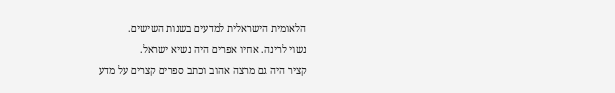הלאומית הישראלית למדעים בשנות השישים.
נשוי לרינה. אחיו אפרים היה נשיא ישראל.
קציר היה גם מרצה אהוב וכתב ספרים קצרים על מדע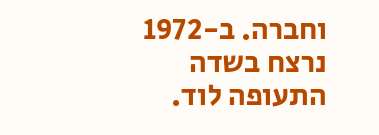וחברה. ב-1972 נרצח בשדה התעופה לוד.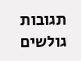תגובות גולשים